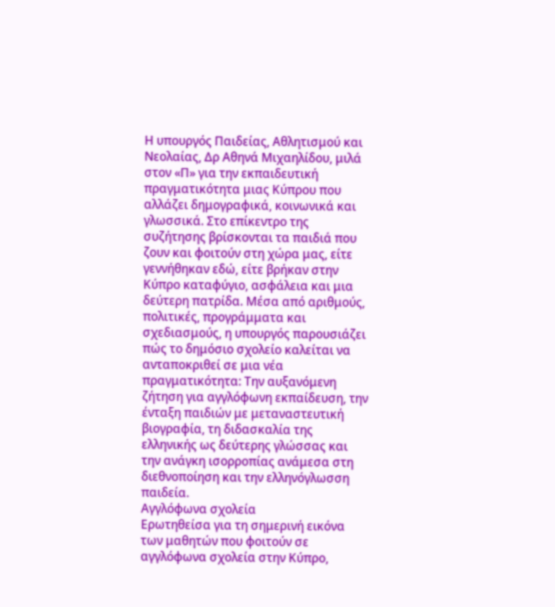Η υπουργός Παιδείας, Αθλητισμού και Νεολαίας, Δρ Αθηνά Μιχαηλίδου, μιλά στον «Π» για την εκπαιδευτική πραγματικότητα μιας Κύπρου που αλλάζει δημογραφικά, κοινωνικά και γλωσσικά. Στο επίκεντρο της συζήτησης βρίσκονται τα παιδιά που ζουν και φοιτούν στη χώρα μας, είτε γεννήθηκαν εδώ, είτε βρήκαν στην Κύπρο καταφύγιο, ασφάλεια και μια δεύτερη πατρίδα. Μέσα από αριθμούς, πολιτικές, προγράμματα και σχεδιασμούς, η υπουργός παρουσιάζει πώς το δημόσιο σχολείο καλείται να ανταποκριθεί σε μια νέα πραγματικότητα: Την αυξανόμενη ζήτηση για αγγλόφωνη εκπαίδευση, την ένταξη παιδιών με μεταναστευτική βιογραφία, τη διδασκαλία της ελληνικής ως δεύτερης γλώσσας και την ανάγκη ισορροπίας ανάμεσα στη διεθνοποίηση και την ελληνόγλωσση παιδεία.
Αγγλόφωνα σχολεία
Ερωτηθείσα για τη σημερινή εικόνα των μαθητών που φοιτούν σε αγγλόφωνα σχολεία στην Κύπρο,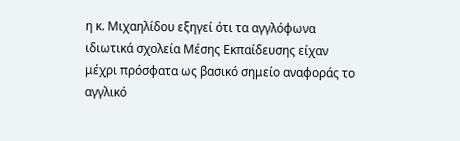η κ. Μιχαηλίδου εξηγεί ότι τα αγγλόφωνα ιδιωτικά σχολεία Μέσης Εκπαίδευσης είχαν μέχρι πρόσφατα ως βασικό σημείο αναφοράς το αγγλικό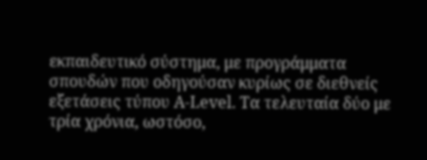εκπαιδευτικό σύστημα, με προγράμματα σπουδών που οδηγούσαν κυρίως σε διεθνείς εξετάσεις τύπου A-Level. Τα τελευταία δύο με τρία χρόνια, ωστόσο,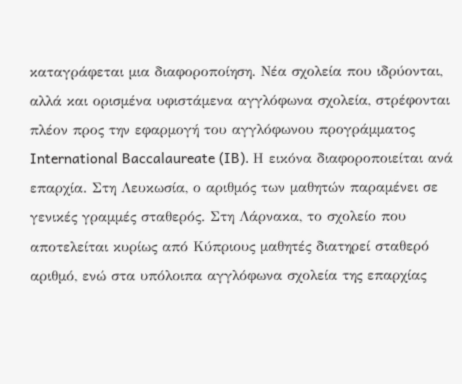καταγράφεται μια διαφοροποίηση. Νέα σχολεία που ιδρύονται, αλλά και ορισμένα υφιστάμενα αγγλόφωνα σχολεία, στρέφονται πλέον προς την εφαρμογή του αγγλόφωνου προγράμματος International Baccalaureate (IB). Η εικόνα διαφοροποιείται ανά επαρχία. Στη Λευκωσία, ο αριθμός των μαθητών παραμένει σε γενικές γραμμές σταθερός. Στη Λάρνακα, το σχολείο που αποτελείται κυρίως από Κύπριους μαθητές διατηρεί σταθερό αριθμό, ενώ στα υπόλοιπα αγγλόφωνα σχολεία της επαρχίας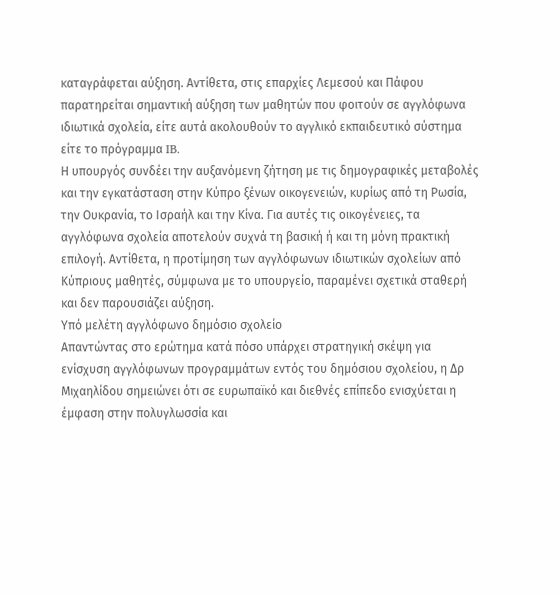καταγράφεται αύξηση. Αντίθετα, στις επαρχίες Λεμεσού και Πάφου παρατηρείται σημαντική αύξηση των μαθητών που φοιτούν σε αγγλόφωνα ιδιωτικά σχολεία, είτε αυτά ακολουθούν το αγγλικό εκπαιδευτικό σύστημα είτε το πρόγραμμα IB.
Η υπουργός συνδέει την αυξανόμενη ζήτηση με τις δημογραφικές μεταβολές και την εγκατάσταση στην Κύπρο ξένων οικογενειών, κυρίως από τη Ρωσία, την Ουκρανία, το Ισραήλ και την Κίνα. Για αυτές τις οικογένειες, τα αγγλόφωνα σχολεία αποτελούν συχνά τη βασική ή και τη μόνη πρακτική επιλογή. Αντίθετα, η προτίμηση των αγγλόφωνων ιδιωτικών σχολείων από Κύπριους μαθητές, σύμφωνα με το υπουργείο, παραμένει σχετικά σταθερή και δεν παρουσιάζει αύξηση.
Υπό μελέτη αγγλόφωνο δημόσιο σχολείο
Απαντώντας στο ερώτημα κατά πόσο υπάρχει στρατηγική σκέψη για ενίσχυση αγγλόφωνων προγραμμάτων εντός του δημόσιου σχολείου, η Δρ Μιχαηλίδου σημειώνει ότι σε ευρωπαϊκό και διεθνές επίπεδο ενισχύεται η έμφαση στην πολυγλωσσία και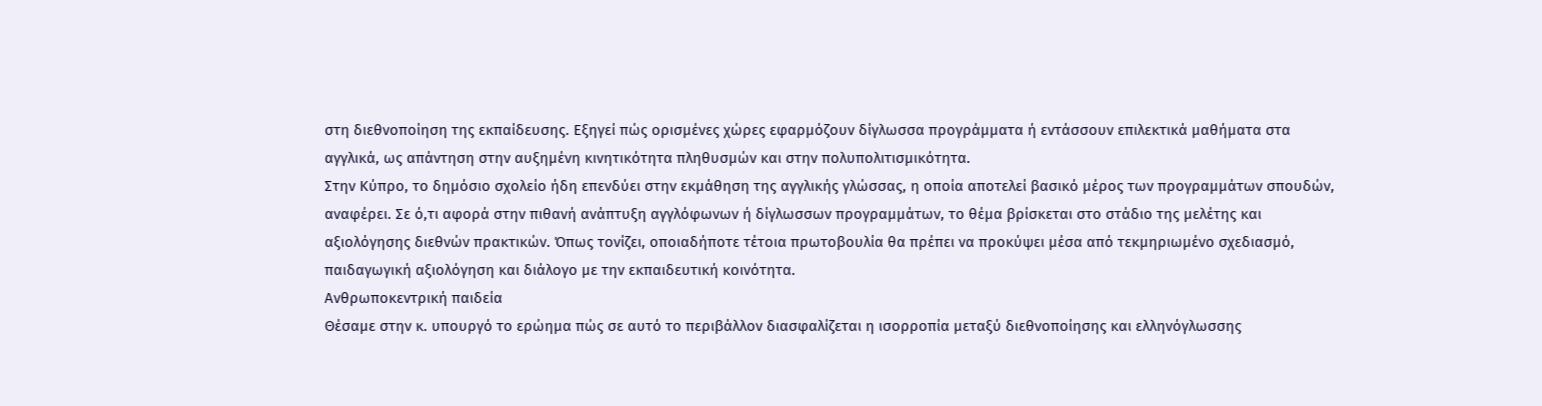στη διεθνοποίηση της εκπαίδευσης. Εξηγεί πώς ορισμένες χώρες εφαρμόζουν δίγλωσσα προγράμματα ή εντάσσουν επιλεκτικά μαθήματα στα αγγλικά, ως απάντηση στην αυξημένη κινητικότητα πληθυσμών και στην πολυπολιτισμικότητα.
Στην Κύπρο, το δημόσιο σχολείο ήδη επενδύει στην εκμάθηση της αγγλικής γλώσσας, η οποία αποτελεί βασικό μέρος των προγραμμάτων σπουδών, αναφέρει. Σε ό,τι αφορά στην πιθανή ανάπτυξη αγγλόφωνων ή δίγλωσσων προγραμμάτων, το θέμα βρίσκεται στο στάδιο της μελέτης και αξιολόγησης διεθνών πρακτικών. Όπως τονίζει, οποιαδήποτε τέτοια πρωτοβουλία θα πρέπει να προκύψει μέσα από τεκμηριωμένο σχεδιασμό, παιδαγωγική αξιολόγηση και διάλογο με την εκπαιδευτική κοινότητα.
Ανθρωποκεντρική παιδεία
Θέσαμε στην κ. υπουργό το ερώημα πώς σε αυτό το περιβάλλον διασφαλίζεται η ισορροπία μεταξύ διεθνοποίησης και ελληνόγλωσσης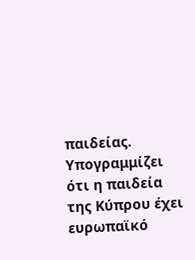παιδείας. Υπογραμμίζει ότι η παιδεία της Κύπρου έχει ευρωπαϊκό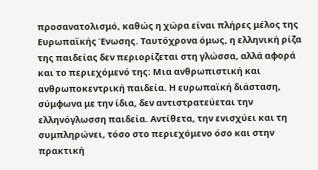προσανατολισμό, καθώς η χώρα είναι πλήρες μέλος της Ευρωπαϊκής Ένωσης. Ταυτόχρονα όμως, η ελληνική ρίζα της παιδείας δεν περιορίζεται στη γλώσσα, αλλά αφορά και το περιεχόμενό της: Μια ανθρωπιστική και ανθρωποκεντρική παιδεία. Η ευρωπαϊκή διάσταση, σύμφωνα με την ίδια, δεν αντιστρατεύεται την ελληνόγλωσση παιδεία. Αντίθετα, την ενισχύει και τη συμπληρώνει, τόσο στο περιεχόμενο όσο και στην πρακτική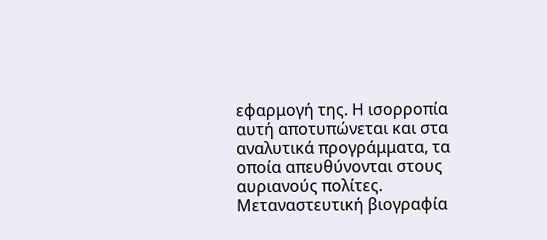εφαρμογή της. Η ισορροπία αυτή αποτυπώνεται και στα αναλυτικά προγράμματα, τα οποία απευθύνονται στους αυριανούς πολίτες.
Μεταναστευτική βιογραφία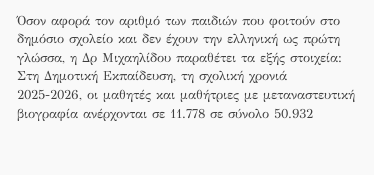Όσον αφορά τον αριθμό των παιδιών που φοιτούν στο δημόσιο σχολείο και δεν έχουν την ελληνική ως πρώτη γλώσσα, η Δρ Μιχαηλίδου παραθέτει τα εξής στοιχεία: Στη Δημοτική Εκπαίδευση, τη σχολική χρονιά 2025-2026, οι μαθητές και μαθήτριες με μεταναστευτική βιογραφία ανέρχονται σε 11.778 σε σύνολο 50.932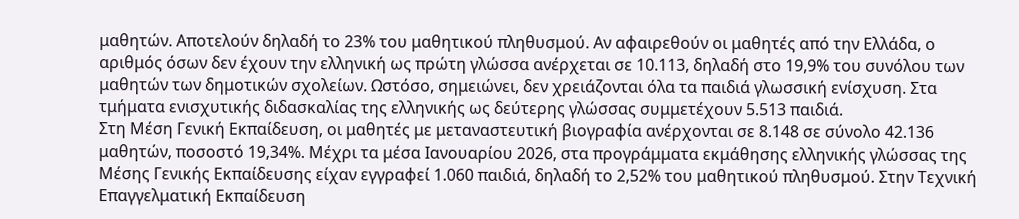μαθητών. Αποτελούν δηλαδή το 23% του μαθητικού πληθυσμού. Αν αφαιρεθούν οι μαθητές από την Ελλάδα, ο αριθμός όσων δεν έχουν την ελληνική ως πρώτη γλώσσα ανέρχεται σε 10.113, δηλαδή στο 19,9% του συνόλου των μαθητών των δημοτικών σχολείων. Ωστόσο, σημειώνει, δεν χρειάζονται όλα τα παιδιά γλωσσική ενίσχυση. Στα τμήματα ενισχυτικής διδασκαλίας της ελληνικής ως δεύτερης γλώσσας συμμετέχουν 5.513 παιδιά.
Στη Μέση Γενική Εκπαίδευση, οι μαθητές με μεταναστευτική βιογραφία ανέρχονται σε 8.148 σε σύνολο 42.136 μαθητών, ποσοστό 19,34%. Μέχρι τα μέσα Ιανουαρίου 2026, στα προγράμματα εκμάθησης ελληνικής γλώσσας της Μέσης Γενικής Εκπαίδευσης είχαν εγγραφεί 1.060 παιδιά, δηλαδή το 2,52% του μαθητικού πληθυσμού. Στην Τεχνική Επαγγελματική Εκπαίδευση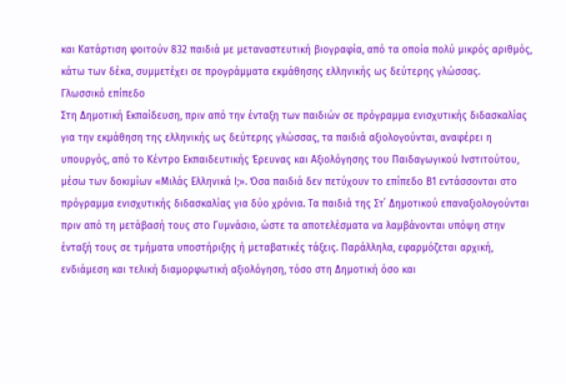και Κατάρτιση φοιτούν 832 παιδιά με μεταναστευτική βιογραφία, από τα οποία πολύ μικρός αριθμός, κάτω των δέκα, συμμετέχει σε προγράμματα εκμάθησης ελληνικής ως δεύτερης γλώσσας.
Γλωσσικό επίπεδο
Στη Δημοτική Εκπαίδευση, πριν από την ένταξη των παιδιών σε πρόγραμμα ενισχυτικής διδασκαλίας για την εκμάθηση της ελληνικής ως δεύτερης γλώσσας, τα παιδιά αξιολογούνται, αναφέρει η υπουργός, από το Κέντρο Εκπαιδευτικής Έρευνας και Αξιολόγησης του Παιδαγωγικού Ινστιτούτου, μέσω των δοκιμίων «Μιλάς Ελληνικά Ι;». Όσα παιδιά δεν πετύχουν το επίπεδο Β1 εντάσσονται στο πρόγραμμα ενισχυτικής διδασκαλίας για δύο χρόνια. Τα παιδιά της Στ΄ Δημοτικού επαναξιολογούνται πριν από τη μετάβασή τους στο Γυμνάσιο, ώστε τα αποτελέσματα να λαμβάνονται υπόψη στην ένταξή τους σε τμήματα υποστήριξης ή μεταβατικές τάξεις. Παράλληλα, εφαρμόζεται αρχική, ενδιάμεση και τελική διαμορφωτική αξιολόγηση, τόσο στη Δημοτική όσο και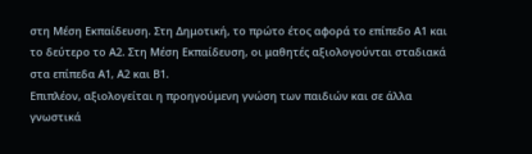στη Μέση Εκπαίδευση. Στη Δημοτική, το πρώτο έτος αφορά το επίπεδο Α1 και το δεύτερο το Α2. Στη Μέση Εκπαίδευση, οι μαθητές αξιολογούνται σταδιακά στα επίπεδα Α1, Α2 και Β1.
Επιπλέον, αξιολογείται η προηγούμενη γνώση των παιδιών και σε άλλα γνωστικά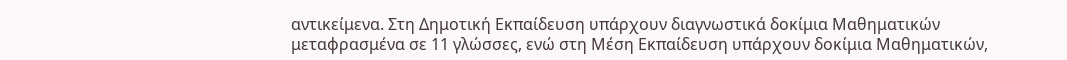αντικείμενα. Στη Δημοτική Εκπαίδευση υπάρχουν διαγνωστικά δοκίμια Μαθηματικών μεταφρασμένα σε 11 γλώσσες, ενώ στη Μέση Εκπαίδευση υπάρχουν δοκίμια Μαθηματικών,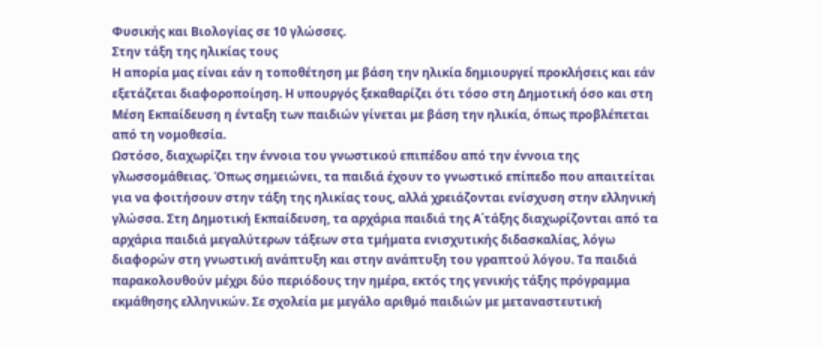Φυσικής και Βιολογίας σε 10 γλώσσες.
Στην τάξη της ηλικίας τους
Η απορία μας είναι εάν η τοποθέτηση με βάση την ηλικία δημιουργεί προκλήσεις και εάν εξετάζεται διαφοροποίηση. Η υπουργός ξεκαθαρίζει ότι τόσο στη Δημοτική όσο και στη Μέση Εκπαίδευση η ένταξη των παιδιών γίνεται με βάση την ηλικία, όπως προβλέπεται από τη νομοθεσία.
Ωστόσο, διαχωρίζει την έννοια του γνωστικού επιπέδου από την έννοια της γλωσσομάθειας. Όπως σημειώνει, τα παιδιά έχουν το γνωστικό επίπεδο που απαιτείται για να φοιτήσουν στην τάξη της ηλικίας τους, αλλά χρειάζονται ενίσχυση στην ελληνική γλώσσα. Στη Δημοτική Εκπαίδευση, τα αρχάρια παιδιά της Α΄τάξης διαχωρίζονται από τα αρχάρια παιδιά μεγαλύτερων τάξεων στα τμήματα ενισχυτικής διδασκαλίας, λόγω διαφορών στη γνωστική ανάπτυξη και στην ανάπτυξη του γραπτού λόγου. Τα παιδιά παρακολουθούν μέχρι δύο περιόδους την ημέρα, εκτός της γενικής τάξης πρόγραμμα εκμάθησης ελληνικών. Σε σχολεία με μεγάλο αριθμό παιδιών με μεταναστευτική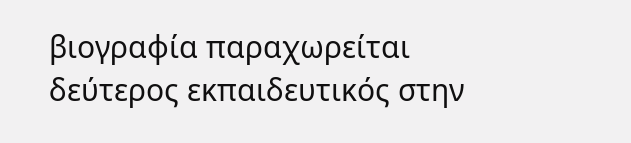βιογραφία παραχωρείται δεύτερος εκπαιδευτικός στην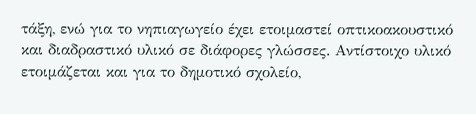τάξη, ενώ για το νηπιαγωγείο έχει ετοιμαστεί οπτικοακουστικό και διαδραστικό υλικό σε διάφορες γλώσσες. Αντίστοιχο υλικό ετοιμάζεται και για το δημοτικό σχολείο,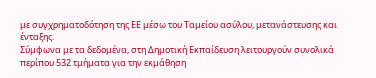με συγχρηματοδότηση της ΕΕ μέσω του Ταμείου ασύλου, μετανάστευσης και ένταξης.
Σύμφωνα με τα δεδομένα, στη Δημοτική Εκπαίδευση λειτουργούν συνολικά περίπου 532 τμήματα για την εκμάθηση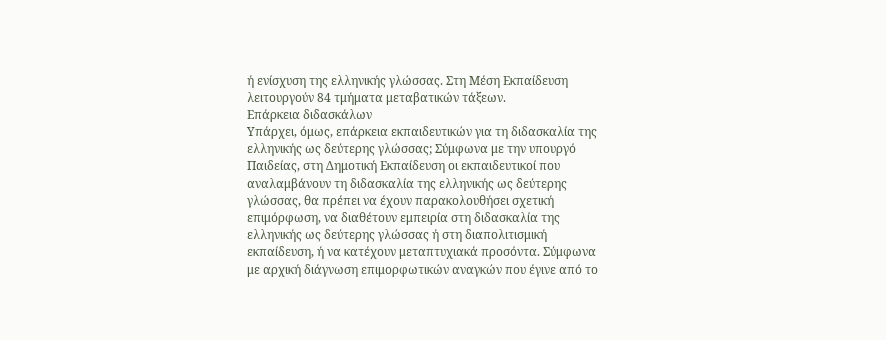ή ενίσχυση της ελληνικής γλώσσας. Στη Μέση Εκπαίδευση λειτουργούν 84 τμήματα μεταβατικών τάξεων.
Επάρκεια διδασκάλων
Υπάρχει, όμως, επάρκεια εκπαιδευτικών για τη διδασκαλία της ελληνικής ως δεύτερης γλώσσας; Σύμφωνα με την υπουργό Παιδείας, στη Δημοτική Εκπαίδευση οι εκπαιδευτικοί που αναλαμβάνουν τη διδασκαλία της ελληνικής ως δεύτερης γλώσσας, θα πρέπει να έχουν παρακολουθήσει σχετική επιμόρφωση, να διαθέτουν εμπειρία στη διδασκαλία της ελληνικής ως δεύτερης γλώσσας ή στη διαπολιτισμική εκπαίδευση, ή να κατέχουν μεταπτυχιακά προσόντα. Σύμφωνα με αρχική διάγνωση επιμορφωτικών αναγκών που έγινε από το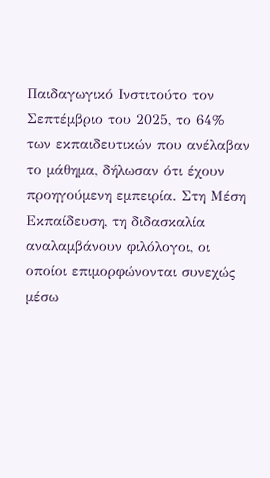Παιδαγωγικό Ινστιτούτο τον Σεπτέμβριο του 2025, το 64% των εκπαιδευτικών που ανέλαβαν το μάθημα, δήλωσαν ότι έχουν προηγούμενη εμπειρία. Στη Μέση Εκπαίδευση, τη διδασκαλία αναλαμβάνουν φιλόλογοι, οι οποίοι επιμορφώνονται συνεχώς μέσω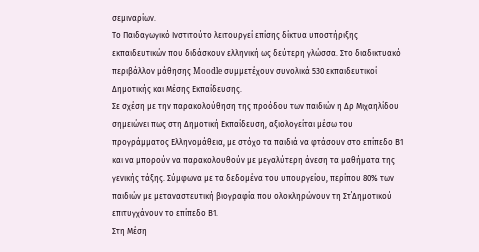σεμιναρίων.
Το Παιδαγωγικό Ινστιτούτο λειτουργεί επίσης δίκτυα υποστήριξης εκπαιδευτικών που διδάσκουν ελληνική ως δεύτερη γλώσσα. Στο διαδικτυακό περιβάλλον μάθησης Moodle συμμετέχουν συνολικά 530 εκπαιδευτικοί Δημοτικής και Μέσης Εκπαίδευσης.
Σε σχέση με την παρακολούθηση της προόδου των παιδιών η Δρ Μιχαηλίδου σημειώνει πως στη Δημοτική Εκπαίδευση, αξιολογείται μέσω του προγράμματος Ελληνομάθεια, με στόχο τα παιδιά να φτάσουν στο επίπεδο Β1 και να μπορούν να παρακολουθούν με μεγαλύτερη άνεση τα μαθήματα της γενικής τάξης. Σύμφωνα με τα δεδομένα του υπουργείου, περίπου 80% των παιδιών με μεταναστευτική βιογραφία που ολοκληρώνουν τη Στ΄Δημοτικού επιτυγχάνουν το επίπεδο Β1.
Στη Μέση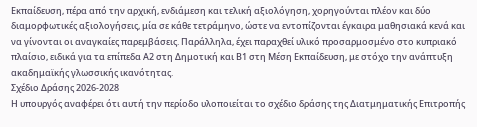Εκπαίδευση, πέρα από την αρχική, ενδιάμεση και τελική αξιολόγηση, χορηγούνται πλέον και δύο διαμορφωτικές αξιολογήσεις, μία σε κάθε τετράμηνο, ώστε να εντοπίζονται έγκαιρα μαθησιακά κενά και να γίνονται οι αναγκαίες παρεμβάσεις. Παράλληλα, έχει παραχθεί υλικό προσαρμοσμένο στο κυπριακό πλαίσιο, ειδικά για τα επίπεδα Α2 στη Δημοτική και Β1 στη Μέση Εκπαίδευση, με στόχο την ανάπτυξη ακαδημαϊκής γλωσσικής ικανότητας.
Σχέδιο Δράσης 2026-2028
Η υπουργός αναφέρει ότι αυτή την περίοδο υλοποιείται το σχέδιο δράσης της Διατμηματικής Επιτροπής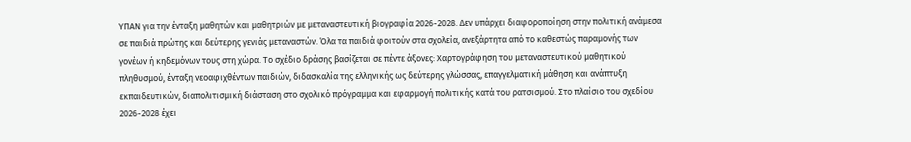ΥΠΑΝ για την ένταξη μαθητών και μαθητριών με μεταναστευτική βιογραφία 2026-2028. Δεν υπάρχει διαφοροποίηση στην πολιτική ανάμεσα σε παιδιά πρώτης και δεύτερης γενιάς μεταναστών. Όλα τα παιδιά φοιτούν στα σχολεία, ανεξάρτητα από το καθεστώς παραμονής των γονέων ή κηδεμόνων τους στη χώρα. Το σχέδιο δράσης βασίζεται σε πέντε άξονες: Χαρτογράφηση του μεταναστευτικού μαθητικού πληθυσμού, ένταξη νεοαφιχθέντων παιδιών, διδασκαλία της ελληνικής ως δεύτερης γλώσσας, επαγγελματική μάθηση και ανάπτυξη εκπαιδευτικών, διαπολιτισμική διάσταση στο σχολικό πρόγραμμα και εφαρμογή πολιτικής κατά του ρατσισμού. Στο πλαίσιο του σχεδίου 2026-2028 έχει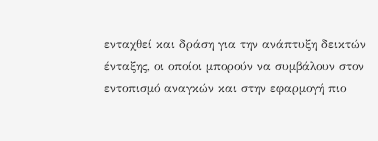ενταχθεί και δράση για την ανάπτυξη δεικτών ένταξης, οι οποίοι μπορούν να συμβάλουν στον εντοπισμό αναγκών και στην εφαρμογή πιο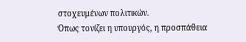στοχευμένων πολιτικών.
Όπως τονίζει η υπουργός, η προσπάθεια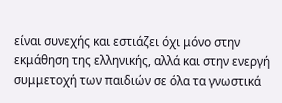είναι συνεχής και εστιάζει όχι μόνο στην εκμάθηση της ελληνικής, αλλά και στην ενεργή συμμετοχή των παιδιών σε όλα τα γνωστικά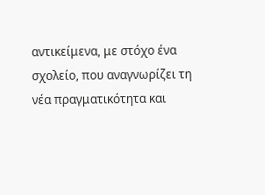αντικείμενα, με στόχο ένα σχολείο, που αναγνωρίζει τη νέα πραγματικότητα και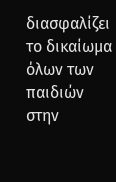διασφαλίζει το δικαίωμα όλων των παιδιών στην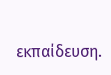εκπαίδευση.